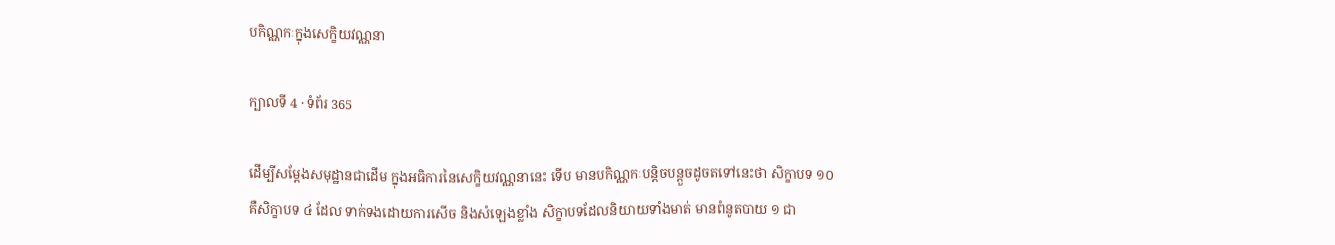បកិណ្ណកៈក្នុងសេក្ខិយវណ្ណនា

ក្បាលទី 4 · ទំព័រ 365

ដើម្បីសម្តែងសមុដ្ឋានជាដើម ក្នុងអធិការនៃសេក្ខិយវណ្ណនានេះ ទើប មានបកិណ្ណកៈបន្តិចបន្តួចដូចតទៅនេះថា សិក្ខាបទ ១០ គឺសិក្ខាបទ ៤ ដែល ទាក់ទងដោយការសើច និងសំឡេងខ្លាំង សិក្ខាបទដែលនិយាយទាំងមាត់ មានពំនូតបាយ ១ ជា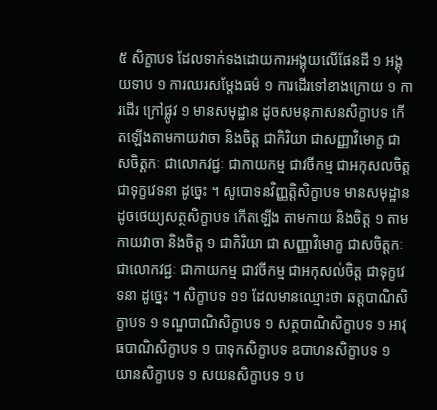៥ សិក្ខាបទ ដែលទាក់ទងដោយការអង្គុយលើផែនដី ១ អង្គុយទាប ១ ការឈរសម្តែងធម៌ ១ ការដើរទៅខាងក្រោយ ១ ការដើរ ក្រៅផ្លូវ ១ មានសមុដ្ឋាន ដូចសមនុភាសនសិក្ខាបទ កើតឡើងតាមកាយវាចា និងចិត្ត ជាកិរិយា ជាសញ្ញាវិមោក្ខ ជាសចិត្តកៈ ជាលោកវជ្ជៈ ជាកាយកម្ម ជាវចីកម្ម ជាអកុសលចិត្ត ជាទុក្ខវេទនា ដូច្នេះ ។ សូបោទនវិញ្ញត្តិសិក្ខាបទ មានសមុដ្ឋានដូចថេយ្យសត្ថសិក្ខាបទ កើតឡើង តាមកាយ និងចិត្ត ១ តាមកាយវាចា និងចិត្ត ១ ជាកិរិយា ជា សញ្ញាវិមោក្ខ ជាសចិត្តកៈ ជាលោកវជ្ជៈ ជាកាយកម្ម ជាវចីកម្ម ជាអកុសល់ចិត្ត ជាទុក្ខវេទនា ដូច្នេះ ។ សិក្ខាបទ ១១ ដែលមានឈ្មោះថា ឆត្តបាណិសិក្ខាបទ ១ ទណ្ឌបាណិសិក្ខាបទ ១ សត្ថបាណិសិក្ខាបទ ១ អាវុធបាណិសិក្ខាបទ ១ បាទុកសិក្ខាបទ ឧបាហនសិក្ខាបទ ១ យានសិក្ខាបទ ១ សយនសិក្ខាបទ ១ ប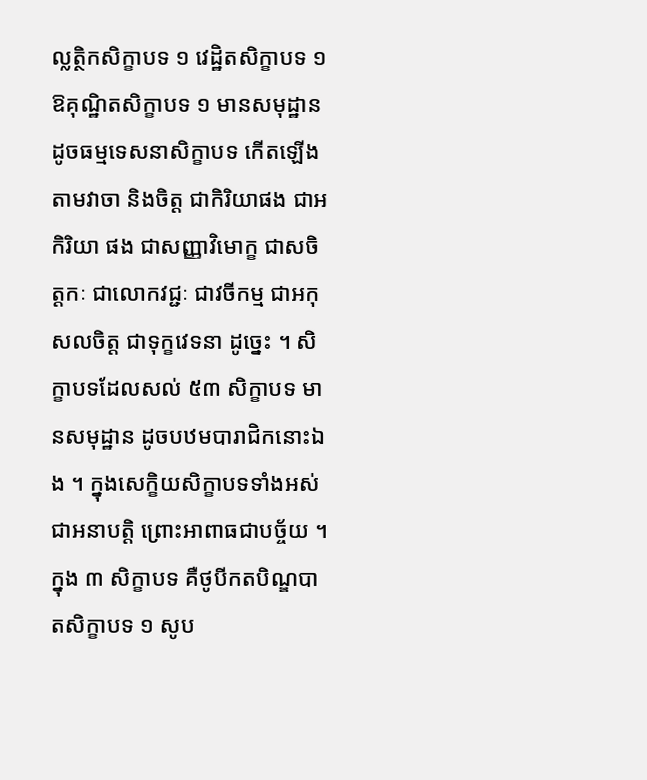ល្លត្ថិកសិក្ខាបទ ១ វេដ្ឋិតសិក្ខាបទ ១ ឱគុណ្ឋិតសិក្ខាបទ ១ មានសមុដ្ឋាន ដូចធម្មទេសនាសិក្ខាបទ កើតឡើងតាមវាចា និងចិត្ត ជាកិរិយាផង ជាអកិរិយា ផង ជាសញ្ញាវិមោក្ខ ជាសចិត្តកៈ ជាលោកវជ្ជៈ ជាវចីកម្ម ជាអកុសលចិត្ត ជាទុក្ខវេទនា ដូច្នេះ ។ សិក្ខាបទដែលសល់ ៥៣ សិក្ខាបទ មានសមុដ្ឋាន ដូចបឋមបារាជិកនោះឯង ។ ក្នុងសេក្ខិយសិក្ខាបទទាំងអស់ ជាអនាបត្តិ ព្រោះអាពាធជាបច្ច័យ ។ ក្នុង ៣ សិក្ខាបទ គឺថូបីកតបិណ្ឌបាតសិក្ខាបទ ១ សូប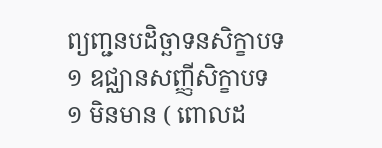ព្យញ្ជនបដិច្ឆាទនសិក្ខាបទ ១ ឧជ្ឈានសញ្ញីសិក្ខាបទ ១ មិនមាន ( ពោលដ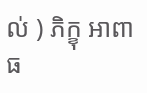ល់ ) ភិក្ខុ អាពាធ